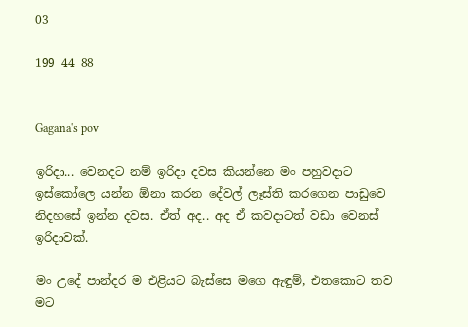03

199 44 88


Gagana's pov

ඉරිදා... වෙනදට නම් ඉරිදා දවස කියන්නෙ මං පහුවදාට ඉස්කෝලෙ යන්න ඕනා කරන දේවල් ලෑස්ති කරගෙන පාඩුවෙ නිදහසේ ඉන්න දවස. ඒත් අද.. අද ඒ කවදාටත් වඩා වෙනස් ඉරිදාවක්.

මං උදේ පාන්දර ම එළියට බැස්සෙ මගෙ ඇඳුම්, එතකොට තව මට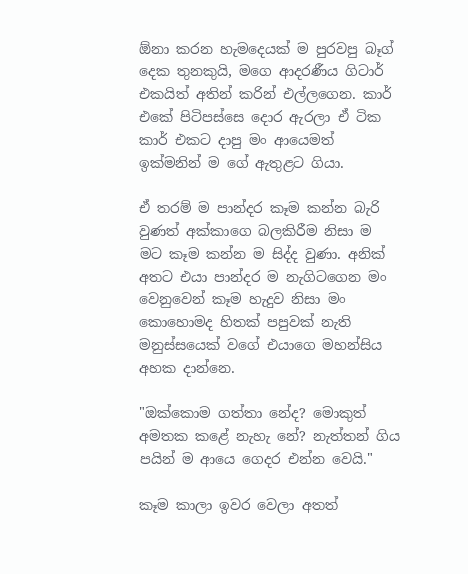ඕනා කරන හැමදෙයක් ම පුරවපු බෑග් දෙක තුනකුයි, මගෙ ආදරණීය ගිටාර් එකයිත් අතින් කරින් එල්ලගෙන. කාර් එකේ පිටිපස්සෙ දොර ඇරලා ඒ ටික කාර් එකට දාපු මං ආයෙමත් ඉක්මනින් ම ගේ ඇතුළට ගියා.

ඒ තරම් ම පාන්දර කෑම කන්න බැරි වුණත් අක්කාගෙ බලකිරීම නිසා ම මට කෑම කන්න ම සිද්ද වුණා. අනික් අතට එයා පාන්දර ම නැගිටගෙන මං වෙනුවෙන් කෑම හැදුව නිසා මං කොහොමද හිතක් පපුවක් නැති මනුස්සයෙක් වගේ එයාගෙ මහන්සිය අහක දාන්නෙ.

"ඔක්කොම ගත්තා නේද? මොකුත් අමතක කළේ නැහැ නේ? නැත්තන් ගිය පයින් ම ආයෙ ගෙදර එන්න වෙයි."

කෑම කාලා ඉවර වෙලා අතත්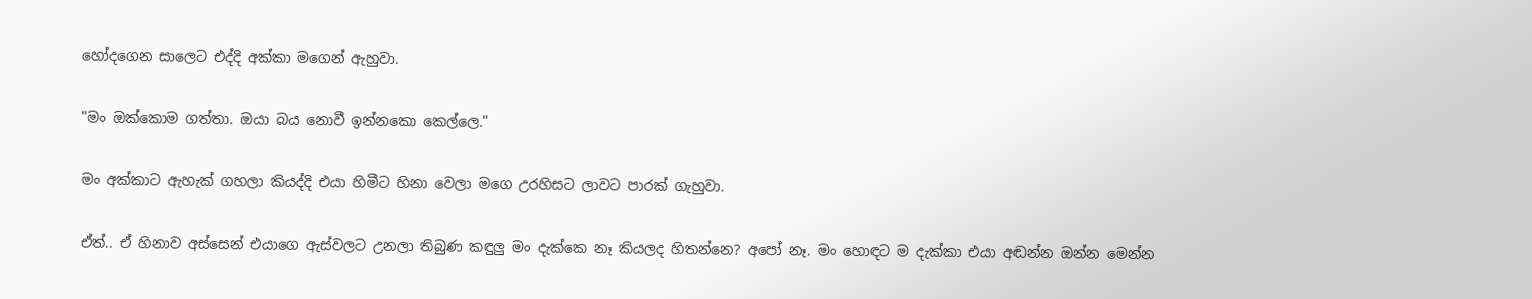හෝදගෙන සාලෙට එද්දි අක්කා මගෙන් ඇහුවා.

"මං ඔක්කොම ගත්තා. ඔයා බය නොවී ඉන්නකො කෙල්ලෙ."

මං අක්කාට ඇහැක් ගහලා කියද්දි එයා හිමීට හිනා වෙලා මගෙ උරහිසට ලාවට පාරක් ගැහුවා.

ඒත්.. ඒ හිනාව අස්සෙන් එයාගෙ ඇස්වලට උනලා තිබුණ කඳුලු මං දැක්කෙ නෑ කියලද හිතන්නෙ? අපෝ නෑ. මං හොඳට ම දැක්කා එයා අඬන්න ඔන්න මෙන්න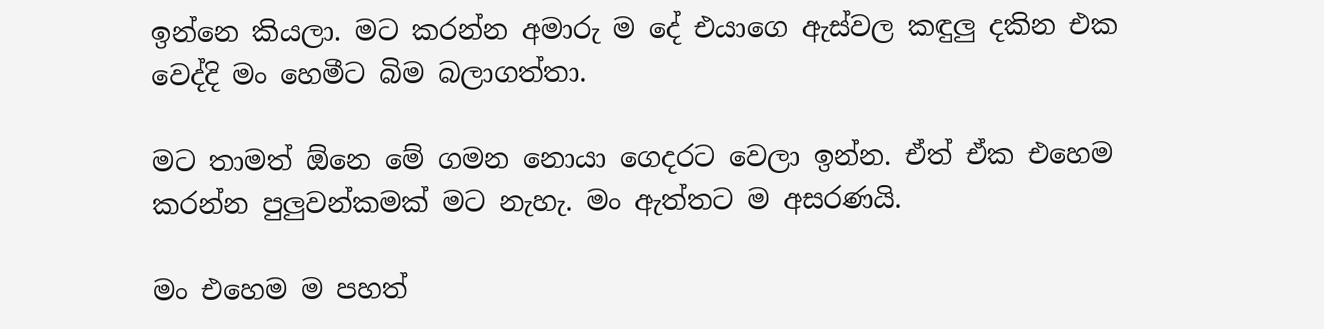ඉන්නෙ කියලා. මට කරන්න අමාරු ම දේ එයාගෙ ඇස්වල කඳුලු දකින එක වෙද්දි මං හෙමීට බිම බලාගත්තා.

මට තාමත් ඕනෙ මේ ගමන නොයා ගෙදරට වෙලා ඉන්න. ඒත් ඒක එහෙම කරන්න පුලුවන්කමක් මට නැහැ. මං ඇත්තට ම අසරණයි.

මං එහෙම ම පහත්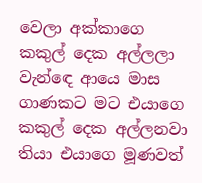වෙලා අක්කාගෙ කකුල් දෙක අල්ලලා වැන්ඳෙ ආයෙ මාස ගාණකට මට එයාගෙ කකුල් දෙක අල්ලනවා තියා එයාගෙ මූණවත්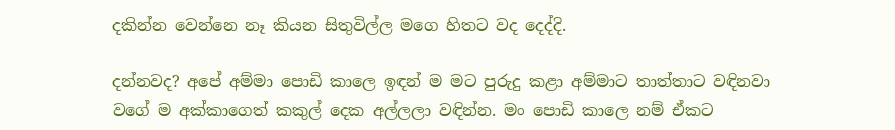දකින්න වෙන්නෙ නෑ කියන සිතුවිල්ල මගෙ හිතට වද දෙද්දි.

දන්නවද? අපේ අම්මා පොඩි කාලෙ ඉඳන් ම මට පුරුදු කළා අම්මාට තාත්තාට වඳිනවා වගේ ම අක්කාගෙත් කකුල් දෙක අල්ලලා වඳින්න. මං පොඩි කාලෙ නම් ඒකට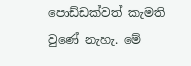පොඩ්ඩක්වත් කැමති වුණේ නැහැ. මේ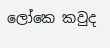ලෝකෙ කවුද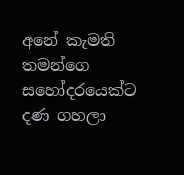අනේ කැමති තමන්ගෙ සහෝදරයෙක්ට දණ ගහලා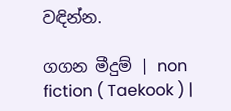වඳින්න.

ගගන මීදුම් | non fiction ( Taekook ) |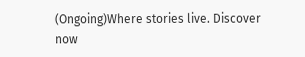(Ongoing)Where stories live. Discover now